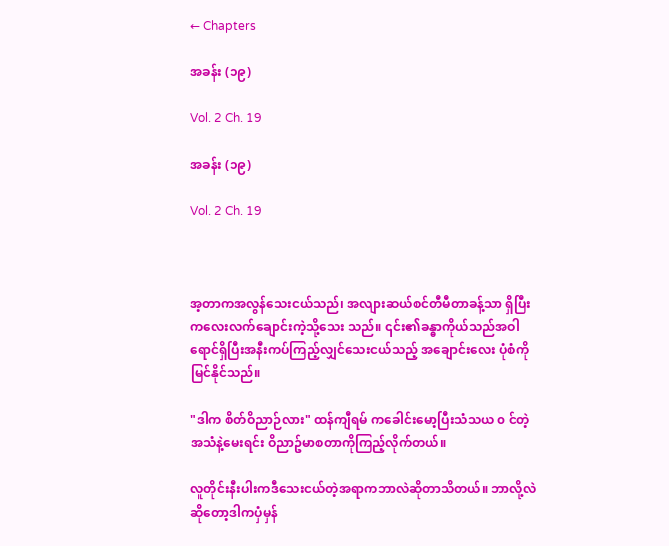← Chapters

အခန်း (၁၉)

Vol. 2 Ch. 19

အခန်း (၁၉)

Vol. 2 Ch. 19



အ့တာကအလွန်သေးငယ်သည်၊ အလျားဆယ်စင်တီမီတာခန့်သာ ရှိပြီး ကလေးလက်ချောင်းကဲ့သို့သေး သည်။ ၎င်း၏ခန္ဓာကိုယ်သည်အဝါရောင်ရှိပြီးအနီးကပ်ကြည့်လျှင်သေးငယ်သည့် အချောင်းလေး ပုံစံကိုမြင်နိုင်သည်။

"ဒါက စိတ်ဝိညာဉ်လား" ထန်ကျီရမ် ကခေါင်းမော့ပြီးသံသယ ၀ င်တဲ့အသံနဲ့မေးရင်း ဝိညာဥ်မာစတာကိုကြည့်လိုက်တယ်။

လူတိုင်းနီးပါးကဒီသေးငယ်တဲ့အရာကဘာလဲဆိုတာသိတယ်။ ဘာလို့လဲဆိုတော့ဒါကပှံမှန်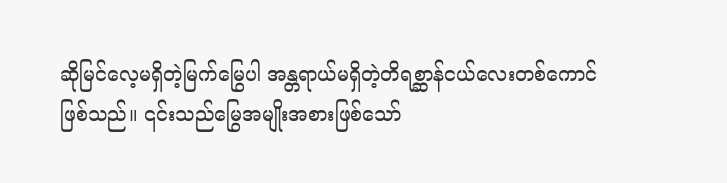ဆိုမြင်လေ့မရှိတဲ့မြက်မြွေပါ အန္တရာယ်မရှိတဲ့တိရစ္ဆာန်ငယ်လေးတစ်ကောင်ဖြစ်သည်။ ၎င်းသည်မြွေအမျိုးအစားဖြစ်သော်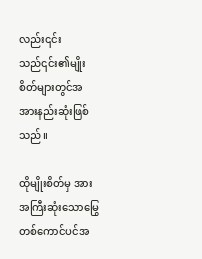လည်း၎င်းသည်၎င်း၏မျိုးစိတ်များတွင်အအားနည်းဆုံးဖြစ်သည်။

ထိုမျိုးစိတ်မှ အားအကြီးဆုံးသောမြွေတစ်ကောင်ပင်အ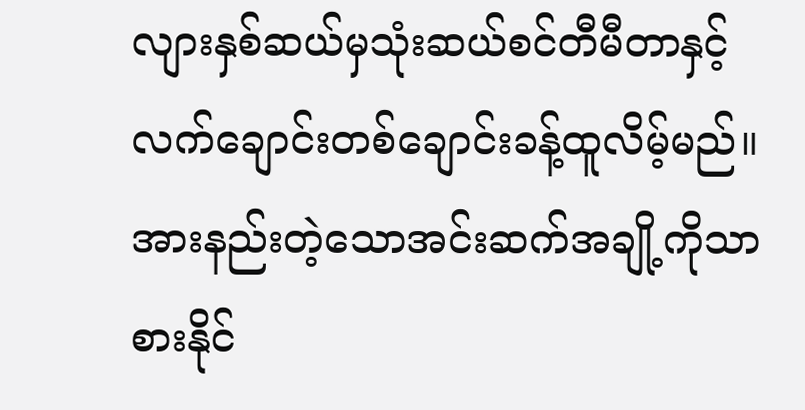လျားနှစ်ဆယ်မှသုံးဆယ်စင်တီမီတာနှင့်လက်ချောင်းတစ်ချောင်းခန့်ထူလိမ့်မည်။ အားနည်းတဲ့သောအင်းဆက်အချို့ကိုသာစားနိုင်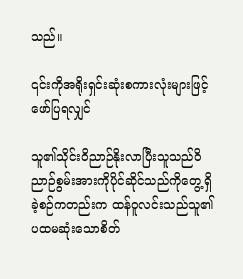သည်။

၎င်းကိုအရိုးရှင်းဆုံးစကားလုံးများဖြင့်ဖော်ပြရလျှင်

သူ၏သိုင်းဝိညာဉ်နိုးလာပြီးသူသည်ဝိညာဉ်စွမ်းအားကိုပိုင်ဆိုင်သည်ကိုတွေ့ရှိခဲ့စဉ်ကတည်းက ထန်ဝူလင်းသည်သူ၏ပထမဆုံးသောစိတ်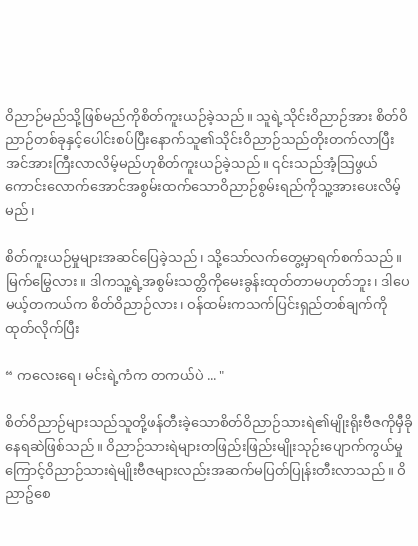ဝိညာဉ်မည်သို့ဖြစ်မည်ကိုစိတ်ကူးယဉ်ခဲ့သည်။ သူရဲ့သိုင်းဝိညာဉ်အား စိတ်ဝိညာဉ်တစ်ခုနှင့်ပေါင်းစပ်ပြီးနောက်သူ၏သိုင်းဝိညာဉ်သည်တိုးတက်လာပြီးအင်အားကြီးလာလိမ့်မည်ဟုစိတ်ကူးယဉ်ခဲ့သည်။ ၎င်းသည်အံ့သြဖွယ်ကောင်းလောက်အောင်အစွမ်းထက်သောဝိညာဉ်စွမ်းရည်ကိုသူ့အားပေးလိမ့်မည်၊

စိတ်ကူးယဉ်မှုများအဆင်ပြေခဲ့သည်၊ သို့သော်လက်တွေ့မှာရက်စက်သည်။မြက်မြွေလား။ ဒါကသူ့ရဲ့အစွမ်းသတ္တိကိုမေးခွန်းထုတ်တာမဟုတ်ဘူး၊ ဒါပေမယ့်တကယ်က စိတ်ဝိညာဉ်လား၊ ဝန်ထမ်းကသက်ပြင်းရှည်တစ်ချက်ကိုထုတ်လိုက်ပြီး

“ ကလေးရေ၊ မင်းရဲ့ကံက တကယ်ပဲ ... "

စိတ်ဝိညာဉ်များသည်သူတို့ဖန်တီးခဲ့သောစိတ်ဝိညာဉ်သားရဲ၏မျိုးရိုးဗီဇကိုမှီခိုနေရဆဲဖြစ်သည်။ ဝိညာဉ်သားရဲများတဖြည်းဖြည်းမျိုးသုဉ်းပျောက်ကွယ်မှုကြောင့်ဝိညာဉ်သားရဲမျိုးဗီဇများလည်းအဆက်မပြတ်ပြုန်းတီးလာသည်။ ဝိညာဥ်စေ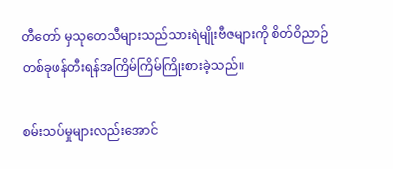တီတော် မှသုတေသီများသည်သားရဲမျိုးဗီဇများကို စိတ်ဝိညာဉ်တစ်ခုဖန်တီးရန်အကြိမ်ကြိမ်ကြိုးစားခဲ့သည်။

စမ်းသပ်မှုများလည်းအောင်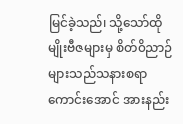မြင်ခဲ့သည်၊ သို့သော်ထိုမျိုးဗီဇများမှ စိတ်၀ိညာဉ်များသည်သနားစရာကောင်းအောင် အားနည်း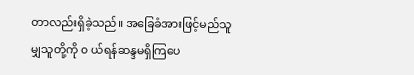တာလည်းရှိခဲ့သည်။ အခြေခံအားဖြင့်မည်သူမျှသူတို့ကို ၀ ယ်ရန်ဆန္ဒမရှိကြပေ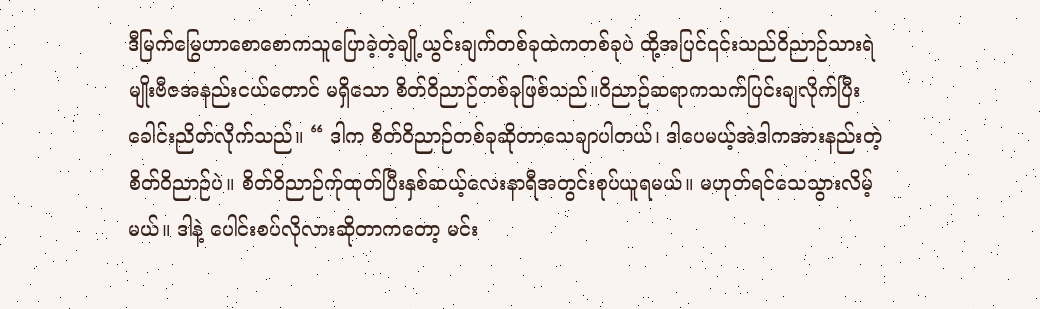ဒီမြက်မြွေဟာစောစောကသူပြောခဲ့တဲ့ချို့ယွင်းချက်တစ်ခုထဲကတစ်ခုပဲ ထို့အပြင်၎င်းသည်ဝိညာဉ်သားရဲမျိုးဗီဇအနည်းငယ်တောင် မရှိသော စိတ်ဝိညာဉ်တစ်ခုဖြစ်သည်။ဝိညာဉ်ဆရာကသက်ပြင်းချလိုက်ပြီးခေါင်းညိတ်လိုက်သည်။ “ ဒါက စိတ်ဝိညာဉ်တစ်ခုဆိုတာသေချာပါတယ်၊ ဒါပေမယ့်အဲဒါကအားနည်းတဲ့ စိတ်ဝိညာဉ်ပဲ။ စိတ်ဝိညာဉ်က်ုထုတ်ပြီးနှစ်ဆယ့်လေးနာရီအတွင်းစုပ်ယူရမယ်။ မဟုတ်ရင်သေသွားလိမ့်မယ်။ ဒါနဲ့ ပေါင်းစပ်လိုလားဆိုတာကတော့ မင်း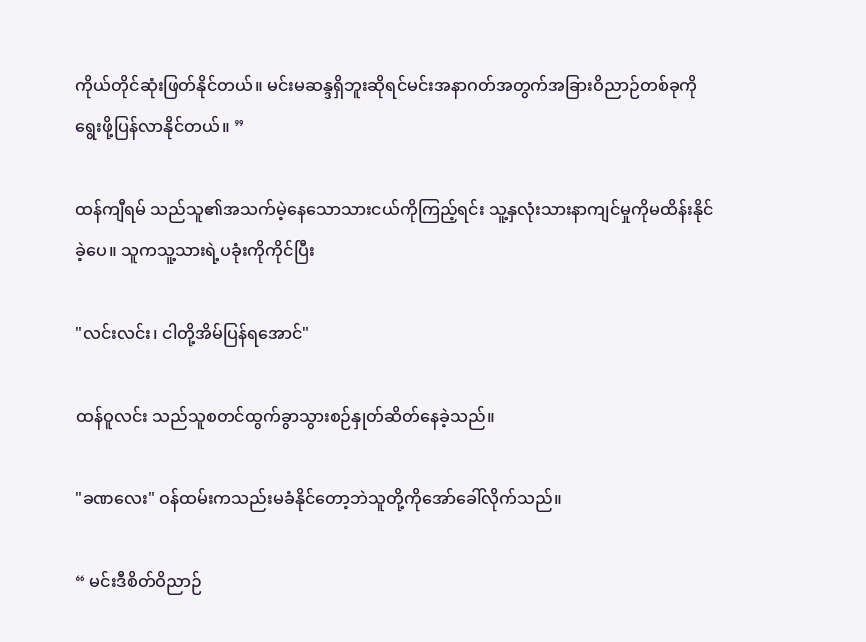ကိုယ်တိုင်ဆုံးဖြတ်နိုင်တယ်။ မင်းမဆန္ဒရှိဘူးဆိုရင်မင်းအနာဂတ်အတွက်အခြားဝိညာဉ်တစ်ခုကိုရွေးဖို့ပြန်လာနိုင်တယ်။ ”

ထန်ကျီရမ် သည်သူ၏အသက်မဲ့နေသောသားငယ်ကိုကြည့်ရင်း သူ့နှလုံးသားနာကျင်မှုကိုမထိန်းနိုင်ခဲ့ပေ။ သူကသူ့သားရဲ့ပခုံးကိုကိုင်ပြီး

"လင်းလင်း၊ ငါတို့အိမ်ပြန်ရအောင်"

ထန်ဝူလင်း သည်သူစတင်ထွက်ခွာသွားစဉ်နှုတ်ဆိတ်နေခဲ့သည်။

"ခဏလေး" ဝန်ထမ်းကသည်းမခံနိုင်တော့ဘဲသူတို့ကိုအော်ခေါ်လိုက်သည်။

“ မင်းဒီစိတ်ဝိညာဉ်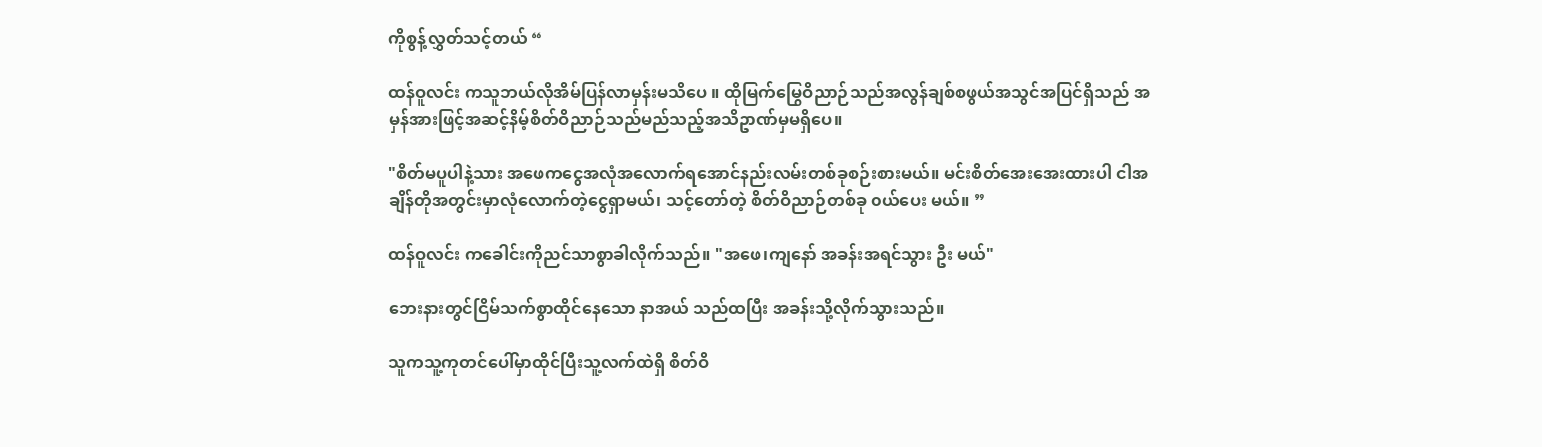ကိုစွန့်လွှတ်သင့်တယ် “

ထန်ဝူလင်း ကသူဘယ်လိုအိမ်ပြန်လာမှန်းမသိပေ ။ ထိုမြက်မြွေဝိညာဉ်သည်အလွန်ချစ်စဖွယ်အသွင်အပြင်ရှိသည် အမှန်အားဖြင့်အဆင့်နိမ့်စိတ်ဝိညာဉ်သည်မည်သည့်အသိဥာဏ်မှမရှိပေ။

"စိတ်မပူပါနဲ့သား အဖေကငွေအလုံအလောက်ရအောင်နည်းလမ်းတစ်ခုစဉ်းစားမယ်။ မင်းစိတ်အေးအေးထားပါ ငါအချိန်တိုအတွင်းမှာလုံလောက်တဲ့ငွေရှာမယ်၊ သင့်တော်တဲ့ စိတ်ဝိညာဉ်တစ်ခု ၀ယ်ပေး မယ်။ ”

ထန်ဝူလင်း ကခေါင်းကိုညင်သာစွာခါလိုက်သည်။ "အဖေ၊ကျနော် အခန်းအရင်သွား ဦး မယ်"

ဘေးနားတွင်ငြိမ်သက်စွာထိုင်နေသော နာအယ် သည်ထပြီး အခန်းသို့လိုက်သွားသည်။

သူကသူ့ကုတင်ပေါ်မှာထိုင်ပြီးသူ့လက်ထဲရှိ စိတ်ဝိ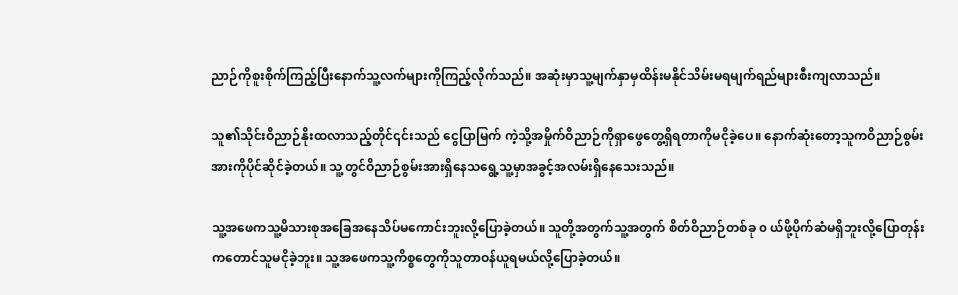ညာဉ်ကိုစူးစိုက်ကြည့်ပြီးနောက်သူ့လက်များကိုကြည့်လိုက်သည်။ အဆုံးမှာသူ့မျက်နှာမှထိန်းမနိုင်သိမ်းမရမျက်ရည်များစီးကျလာသည်။

သူ၏သိုင်းဝိညာဉ်နိုးထလာသည့်တိုင်၎င်းသည် ငွေပြာမြက် ကဲ့သို့အမှိုက်ဝိညာဉ်ကိုရှာဖွေတွေ့ရှိရတာကိုမငိုခဲ့ပေ။ နောက်ဆုံးတော့သူကဝိညာဉ်စွမ်းအားကိုပိုင်ဆိုင်ခဲ့တယ်။ သူ့တွင်ဝိညာဉ်စွမ်းအားရှိနေသရွေ့သူ့မှာအခွင့်အလမ်းရှိနေသေးသည်။

သူ့အဖေကသူ့မိသားစုအခြေအနေသိပ်မကောင်းဘူးလို့ပြောခဲ့တယ်။ သူတို့အတွက်သူ့အတွက် စိတ်ဝိညာဉ်တစ်ခု ၀ ယ်ဖို့ပိုက်ဆံမရှိဘူးလို့ပြောတုန်းကတောင်သူမငိုခဲ့ဘူး။ သူ့အဖေကသူ့ကိစ္စတွေကိုသူတာဝန်ယူရမယ်လို့ပြောခဲ့တယ်။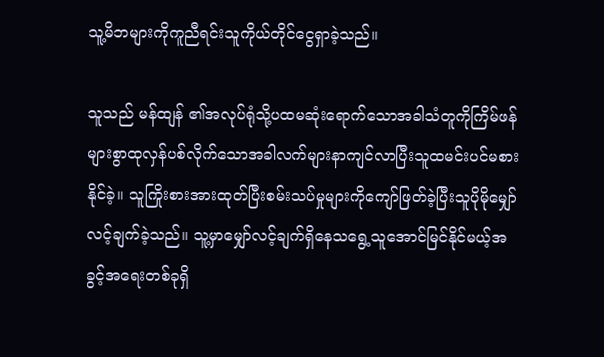သူ့မိဘများကိုကူညီရင်းသူကိုယ်တိုင်ငွေရှာခဲ့သည်။

သူသည် မန်ထျန် ၏အလုပ်ရုံသို့ပထမဆုံးရောက်သောအခါသံတူကိုကြိမ်ဖန်များစွာထုလှန်ပစ်လိုက်သောအခါလက်များနာကျင်လာပြီးသူထမင်းပင်မစားနိုင်ခဲ့။ သူကြိုးစားအားထုတ်ပြီးစမ်းသပ်မှုများကိုကျော်ဖြတ်ခဲ့ပြီးသူပိုမိုမျှော်လင့်ချက်ခဲ့သည်။ သူ့မှာမျှော်လင့်ချက်ရှိနေသရွေ့သူအောင်မြင်နိုင်မယ့်အခွင့်အရေးတစ်ခုရှိ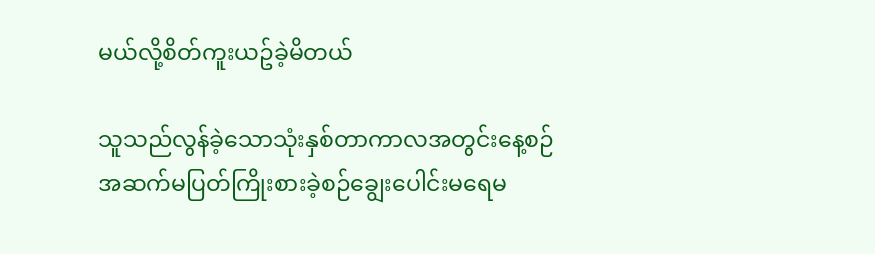မယ်လို့စိတ်ကူးယဥ်ခဲ့မိတယ်

သူသည်လွန်ခဲ့သောသုံးနှစ်တာကာလအတွင်းနေ့စဉ်အဆက်မပြတ်ကြိုးစားခဲ့စဉ်ချွေးပေါင်းမရေမ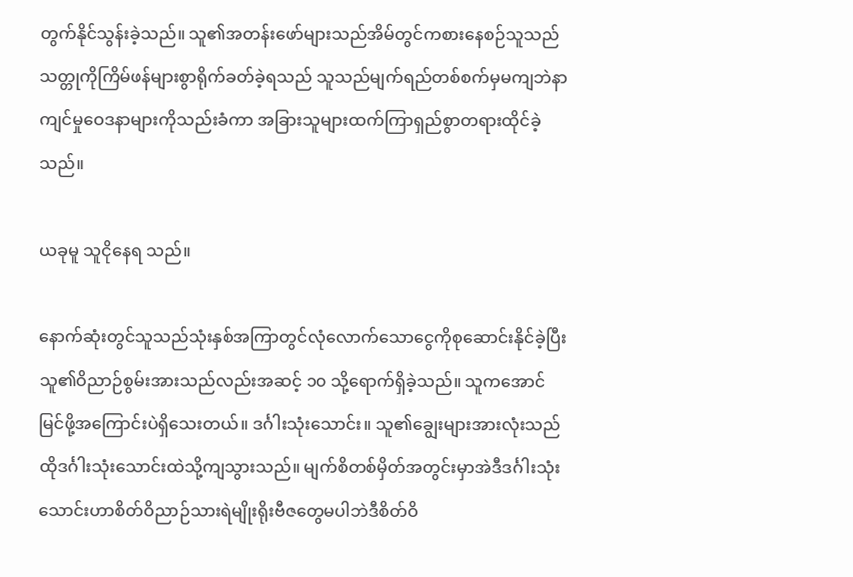တွက်နိုင်သွန်းခဲ့သည်။ သူ၏အတန်းဖော်များသည်အိမ်တွင်ကစားနေစဉ်သူသည်သတ္တုကိုကြိမ်ဖန်များစွာရိုက်ခတ်ခဲ့ရသည် သူသည်မျက်ရည်တစ်စက်မှမကျဘဲနာကျင်မှုဝေဒနာများကိုသည်းခံကာ အခြားသူများထက်ကြာရှည်စွာတရားထိုင်ခဲ့သည်။

ယခုမူ သူငိုနေရ သည်။

နောက်ဆုံးတွင်သူသည်သုံးနှစ်အကြာတွင်လုံလောက်သောငွေကိုစုဆောင်းနိုင်ခဲ့ပြီးသူ၏ဝိညာဉ်စွမ်းအားသည်လည်းအဆင့် ၁၀ သို့ရောက်ရှိခဲ့သည်။ သူကအောင်မြင်ဖို့အကြောင်းပဲရှိသေးတယ်။ ဒင်္ဂါးသုံးသောင်း။ သူ၏ချွေးများအားလုံးသည်ထိုဒင်္ဂါးသုံးသောင်းထဲသို့ကျသွားသည်။ မျက်စိတစ်မှိတ်အတွင်းမှာအဲဒီဒင်္ဂါးသုံးသောင်းဟာစိတ်ဝိညာဉ်သားရဲမျိုးရိုးဗီဇတွေမပါဘဲဒီစိတ်ဝိ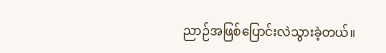ညာဉ်အဖြစ်ပြောင်းလဲသွားခဲ့တယ်။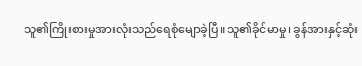သူ၏ကြိုးစားမှုအားလုံးသည်ရေစုံမျောခဲ့ပြီ။သူ၏ခိုင်မာမှု၊ ခွန်အားနှင့်ဆုံး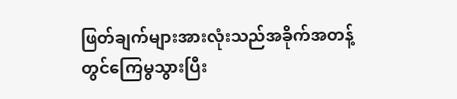ဖြတ်ချက်များအားလုံးသည်အခိုက်အတန့်တွင်ကြေမွသွားပြီး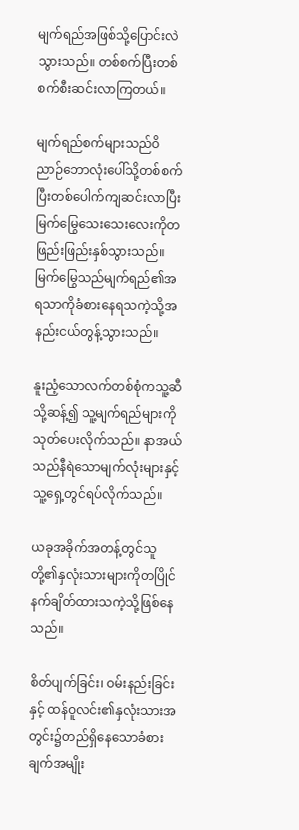မျက်ရည်အဖြစ်သို့ပြောင်းလဲသွားသည်။ တစ်စက်ပြီးတစ်စက်စီးဆင်းလာကြတယ်။

မျက်ရည်စက်များသည်ဝိညာဉ်ဘောလုံးပေါ်သို့တစ်စက်ပြီးတစ်ပေါက်ကျဆင်းလာပြီးမြက်မြွေသေးသေးလေးကိုတဖြည်းဖြည်းနှစ်သွားသည်။ မြက်မြွေသည်မျက်ရည်၏အရသာကိုခံစားနေရသကဲ့သို့အနည်းငယ်တွန့်သွားသည်။

နူးညံ့သောလက်တစ်စုံကသူ့ဆီသို့ဆန့်၍ သူ့မျက်ရည်များကိုသုတ်ပေးလိုက်သည်။ နာအယ်သည်နီရဲသောမျက်လုံးများနှင့်သူ့ရှေ့တွင်ရပ်လိုက်သည်။

ယခုအခိုက်အတန့်တွင်သူတို့၏နှလုံးသားများကိုတပြိုင်နက်ချိတ်ထားသကဲ့သို့ဖြစ်နေသည်။

စိတ်ပျက်ခြင်း၊ ဝမ်းနည်းခြင်းနှင့် ထန်ဝူလင်း၏နှလုံးသားအတွင်း၌တည်ရှိနေသောခံစားချက်အမျိုး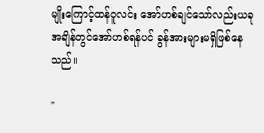မျိုးကြောင့်ထန်ဝူလင်း အော်ဟစ်ချင်သော်လည်းယခုအချိန်တွင်အော်ဟစ်ရန်ပင် ခွန်အားများမရှိဖြစ်နေသည်။

"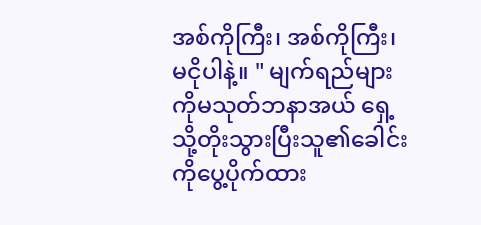အစ်ကိုကြီး၊ အစ်ကိုကြီး၊ မငိုပါနဲ့။ " မျက်ရည်များကိုမသုတ်ဘနာအယ် ရှေ့သို့တိုးသွားပြီးသူ၏ခေါင်းကိုပွေ့ပိုက်ထား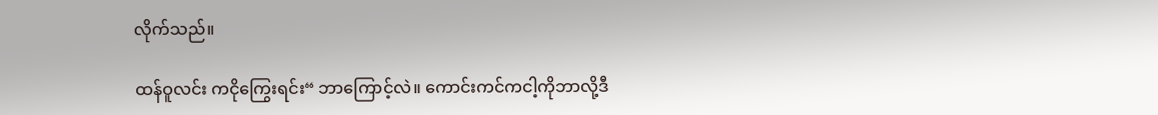လိုက်သည်။

ထန်ဝူလင်း ကငိုကြွေးရင်း“ ဘာကြောင့်လဲ။ ကောင်းကင်ကငါ့ကိုဘာလို့ဒီ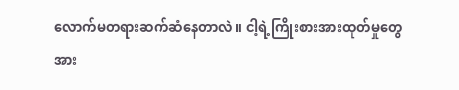လောက်မတရားဆက်ဆံနေတာလဲ။ ငါ့ရဲ့ကြိုးစားအားထုတ်မှုတွေအား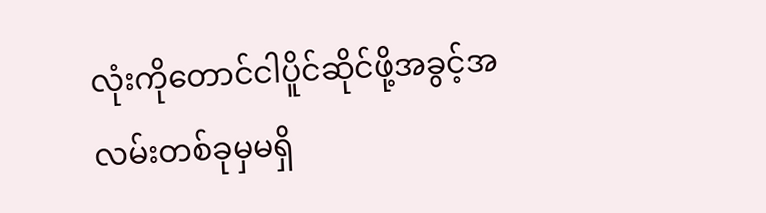လုံးကိုတောင်ငါပိူင်ဆိုင်ဖို့အခွင့်အလမ်းတစ်ခုမှမရှိ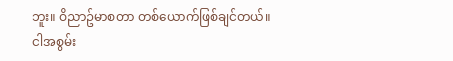ဘူး။ ဝိညာဥ်မာစတာ တစ်ယောက်ဖြစ်ချင်တယ်။ ငါအစွမ်း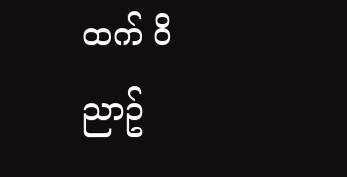ထက် ဝိညာဥ်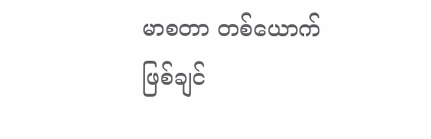မာစတာ တစ်ယောက်ဖြစ်ချင်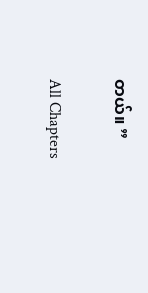တယ်။ ”

All Chapters